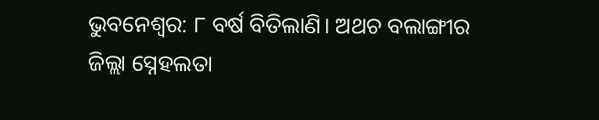ଭୁବନେଶ୍ବର: ୮ ବର୍ଷ ବିତିଲାଣି। ଅଥଚ ବଲାଙ୍ଗୀର ଜିଲ୍ଲା ସ୍ନେହଲତା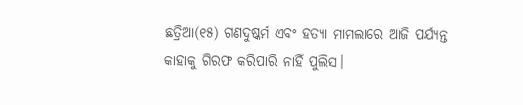ଛତ୍ରିଆ(୧୫) ଗଣଦୁଷ୍କର୍ମ ଏବଂ ହତ୍ୟା ମାମଲାରେ ଆଜି ପର୍ଯ୍ୟନ୍ତ କାହାକୁ ଗିରଫ କରିପାରି ନାହିଁ ପୁଲିସ।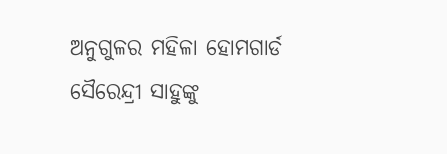ଅନୁଗୁଳର ମହିଳା ହୋମଗାର୍ଡ ସୈରେନ୍ଦ୍ରୀ ସାହୁଙ୍କୁ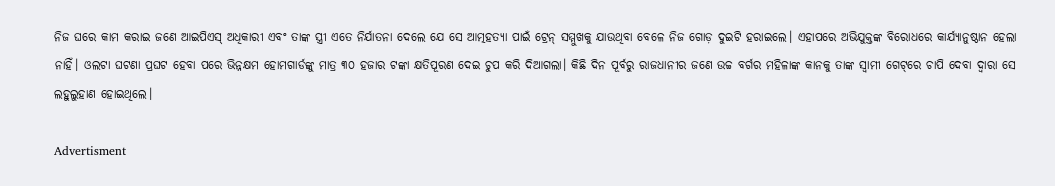ନିଜ ଘରେ କାମ କରାଇ ଜଣେ ଆଇପିଏସ୍‌ ଅଧିକାରୀ ଏବଂ ତାଙ୍କ ସ୍ତ୍ରୀ ଏତେ ନିର୍ଯାତନା ଦେଲେ ଯେ ସେ ଆତ୍ମହତ୍ୟା ପାଇଁ ଟ୍ରେନ୍‌ ସମ୍ମୁଖକୁ ଯାଉଥିବା ବେଳେ ନିଜ ଗୋଡ଼ ଦୁଇଟି ହରାଇଲେ। ଏହାପରେ ଅଭିଯୁକ୍ତଙ୍କ ବିରୋଧରେ କାର୍ଯ୍ୟାନୁଷ୍ଠାନ ହେଲା ନାହିଁ। ଓଲଟା ଘଟଣା ପ୍ରଘଟ ହେବା ପରେ ଭିନ୍ନକ୍ଷମ ହୋମଗାର୍ଡଙ୍କୁ ମାତ୍ର ୩୦ ହଜାର ଟଙ୍କା କ୍ଷତିପୂରଣ ଦେଇ ଚୁପ କରି ଦିଆଗଲା। କିଛି ଦିନ ପୂର୍ବରୁ ରାଜଧାନୀର ଜଣେ ଉଚ୍ଚ ବର୍ଗର ମହିଳାଙ୍କ କାନକୁ ତାଙ୍କ ସ୍ବାମୀ ଗେଟ୍‌ରେ ଚାପି ଦେବା ଦ୍ବାରା ସେ ଲହୁଲୁହାଣ ହୋଇଥିଲେ।

Advertisment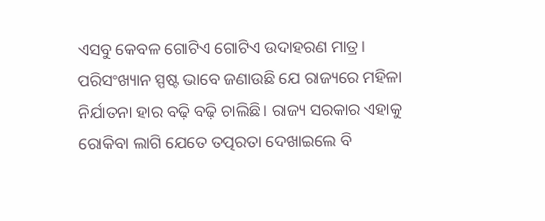ଏସବୁ କେବଳ ଗୋଟିଏ ଗୋଟିଏ ଉଦାହରଣ ମାତ୍ର। ପରିସଂଖ୍ୟାନ ସ୍ପଷ୍ଟ ଭାବେ ଜଣାଉଛି ଯେ ରାଜ୍ୟରେ ମହିଳା ନିର୍ଯାତନା ହାର ବଢ଼ି ବଢ଼ି ଚାଲିଛି। ରାଜ୍ୟ ସରକାର ଏହାକୁ ରୋକିବା ଲାଗି ଯେତେ ତତ୍ପରତା ଦେଖାଇଲେ ବି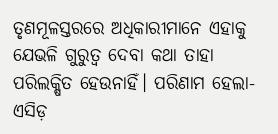ତୃଣମୂଳସ୍ତରରେ ଅଧିକାରୀମାନେ ଏହାକୁ ଯେଭଳି ଗୁରୁତ୍ବ ଦେବା କଥା ତାହା ପରିଲକ୍ଷିତ ହେଉନାହିଁ। ପରିଣାମ ହେଲା- ଏସିଡ଼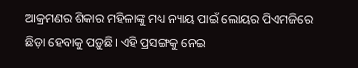ଆକ୍ରମଣର ଶିକାର ମହିଳାଙ୍କୁ ମଧ୍ୟ ନ୍ୟାୟ ପାଇଁ ଲୋୟର ପିଏମଜିରେ ଛିଡ଼ା ହେବାକୁ ପଡ଼ୁଛି। ଏହି ପ୍ରସଙ୍ଗକୁ ନେଇ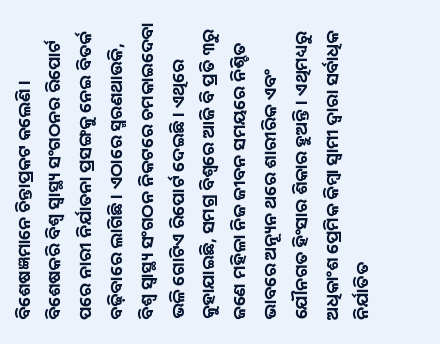ବିଶେଷଜ୍ଞମାନେ ଚିନ୍ତାପ୍ରକଟ କଲେଣି। ବିଶେଷକରି ବିଶ୍ବ ସ୍ବାସ୍ଥ୍ୟ ସଂଗଠନର ରିପୋର୍ଟ ପରେ ନାରୀ ନିର୍ଯାତନା ପ୍ରସଙ୍ଗକୁ ନେଇ ବିତର୍କ ବଢ଼ିବାରେ ଲାଗିଛି। ଏଠାରେ ସ୍ମରଣଥାଉକି, ବିଶ୍ବ ସ୍ବାସ୍ଥ୍ୟ ସଂଗଠନ ନିକଟରେ ଚମକାଇଦେବା ଭଳି ଗୋଟିଏ ରିପୋର୍ଟ ଦେଇଛି। ଏଥିରେ କୁହାଯାଇଛି, ସମଗ୍ର ବିଶ୍ବରେ ଆଜି ବି ପ୍ରତି ୩ରୁ ଜଣେ ମହିଳା ନିଜ ଜୀବନ ସମୟରେ ନିଶ୍ଚିତ ଭାବରେ ଅନ୍ୟୂନ ଥରେ ଶାରୀରିକ ଏବଂ ଯୌନଗତ ହିଂସାର ଶିକାର ହୁଅନ୍ତି। ଏଥିମଧ୍ୟରୁ ଅଧିକାଂଶ ପ୍ରେମିକ କିମ୍ବା ସ୍ବାମୀ ଦ୍ବାରା ସର୍ବାଧିକ ନିର୍ଯାତିତ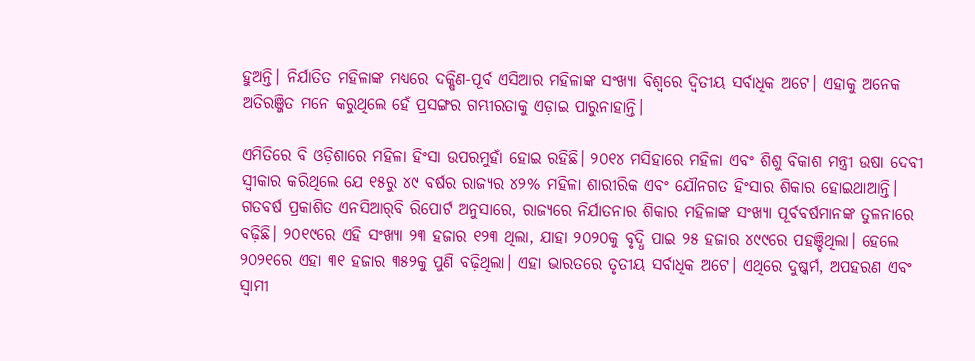ହୁଅନ୍ତି। ନିର୍ଯାତିତ ମହିଳାଙ୍କ ମଧ୍ୟରେ ଦକ୍ଷିଣ-ପୂର୍ବ ଏସିଆର ମହିଳାଙ୍କ ସଂଖ୍ୟା ବିଶ୍ବରେ ଦ୍ବିତୀୟ ସର୍ବାଧିକ ଅଟେ। ଏହାକୁ ଅନେକ ଅତିରଞ୍ଜିତ ମନେ କରୁଥିଲେ ହେଁ ପ୍ରସଙ୍ଗର ଗମ୍ଭୀରତାକୁ ଏଡ଼ାଇ ପାରୁନାହାନ୍ତି।

ଏମିତିରେ ବି ଓଡ଼ିଶାରେ ମହିଳା ହିଂସା ଉପରମୁହାଁ ହୋଇ ରହିଛି। ୨୦୧୪ ମସିହାରେ ମହିଳା ଏବଂ ଶିଶୁ ବିକାଶ ମନ୍ତ୍ରୀ ଉଷା ଦେବୀ ସ୍ବୀକାର କରିଥିଲେ ଯେ ୧୫ରୁ ୪୯ ବର୍ଷର ରାଜ୍ୟର ୪୨% ମହିଳା ଶାରୀରିକ ଏବଂ ଯୌନଗତ ହିଂସାର ଶିକାର ହୋଇଥାଆନ୍ତି। ଗତବର୍ଷ ପ୍ରକାଶିତ ଏନସିଆର୍‌ବି ରିପୋର୍ଟ ଅନୁସାରେ, ରାଜ୍ୟରେ ନିର୍ଯାତନାର ଶିକାର ମହିଳାଙ୍କ ସଂଖ୍ୟା ପୂର୍ବବର୍ଷମାନଙ୍କ ତୁଳନାରେ ବଢ଼ିଛି। ୨୦୧୯ରେ ଏହି ସଂଖ୍ୟା ୨୩ ହଜାର ୧୨୩ ଥିଲା, ଯାହା ୨୦୨୦କୁ ବୃଦ୍ଧି ପାଇ ୨୫ ହଜାର ୪୯୯ରେ ପହଞ୍ଚିଥିଲା। ହେଲେ ୨୦୨୧ରେ ଏହା ୩୧ ହଜାର ୩୫୨କୁ ପୁଣି ବଢ଼ିଥିଲା। ଏହା ଭାରତରେ ତୃତୀୟ ସର୍ବାଧିକ ଅଟେ। ଏଥିରେ ଦୁଷ୍କର୍ମ, ଅପହରଣ ଏବଂ ସ୍ବାମୀ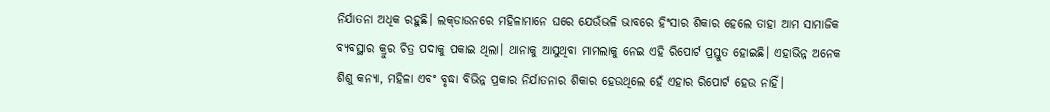ନିର୍ଯାତନା ଅଧିକ ରହୁଛି। ଲକ୍‌ଡାଉନରେ ମହିଳାମାନେ ଘରେ ଯେଉଁଭଳି ଭାବରେ ହିଂସାର ଶିକାର ହେଲେ ତାହା ଆମ ସାମାଜିକ ବ୍ୟବସ୍ଥାର କ୍ରୁର ଚିତ୍ର ପଦାକୁ ପକାଇ ଥିଲା। ଥାନାକୁ ଆସୁଥିବା ମାମଲାକୁ ନେଇ ଏହି ରିପୋର୍ଟ ପ୍ରସ୍ତୁତ ହୋଇଛି। ଏହାଭିନ୍ନ ଅନେକ ଶିଶୁ କନ୍ୟା, ମହିଳା ଏବଂ ବୃଦ୍ଧା ବିଭିନ୍ନ ପ୍ରକାର ନିର୍ଯାତନାର ଶିକାର ହେଉଥିଲେ ହେଁ ଏହାର ରିପୋର୍ଟ ହେଉ ନାହିଁ।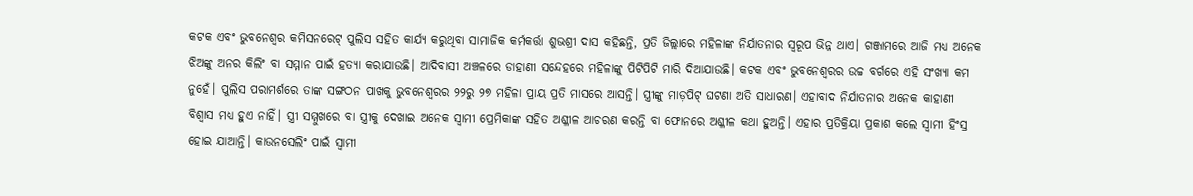କଟକ ଏବଂ ଭୁବନେଶ୍ବର କମିସନରେଟ୍‌ ପୁଲିସ ସହିତ କାର୍ଯ୍ୟ କରୁଥିବା ସାମାଜିକ କର୍ମକର୍ତ୍ତା ଶୁଭଶ୍ରୀ ଦାସ କହିଛନ୍ତି, ପ୍ରତି ଜିଲ୍ଲାରେ ମହିଳାଙ୍କ ନିର୍ଯାତନାର ସ୍ବରୂପ ଭିନ୍ନ ଥାଏ। ଗଞ୍ଜାମରେ ଆଜି ମଧ୍ୟ ଅନେକ ଝିଅଙ୍କୁ ଅନର କିଲିଂ ବା ସମ୍ମାନ ପାଇଁ ହତ୍ୟା କରାଯାଉଛି। ଆଦିବାସୀ ଅଞ୍ଚଳରେ ଡାହାଣୀ ସନ୍ଦେହରେ ମହିଳାଙ୍କୁ ପିଟିପିଟି ମାରି ଦିଆଯାଉଛି। କଟକ ଏବଂ ଭୁବନେଶ୍ବରର ଉଚ୍ଚ ବର୍ଗରେ ଏହି ସଂଖ୍ୟା କମ ନୁହେଁ। ପୁଲିସ ପରାମର୍ଶରେ ତାଙ୍କ ସଙ୍ଗଠନ ପାଖକୁ ଭୁବନେଶ୍ବରର ୨୨ରୁ ୨୭ ମହିଳା ପ୍ରାୟ ପ୍ରତି ମାସରେ ଆସନ୍ତି। ସ୍ତ୍ରୀଙ୍କୁ ମାଡ଼ପିଟ୍‌ ଘଟଣା ଅତି ସାଧାରଣ। ଏହାବାଦ ନିର୍ଯାତନାର ଅନେକ କାହାଣୀ ବିଶ୍ବାସ ମଧ୍ୟ ହୁଏ ନାହିଁ। ସ୍ତ୍ରୀ ସମ୍ମୁଖରେ ବା ସ୍ତ୍ରୀକୁ ଦେଖାଇ ଅନେକ ସ୍ବାମୀ ପ୍ରେମିକାଙ୍କ ସହିତ ଅଶ୍ଳୀଳ ଆଚରଣ କରନ୍ତି ବା ଫୋନରେ ଅଶ୍ଳୀଳ କଥା ହୁଅନ୍ତି। ଏହାର ପ୍ରତିକ୍ରିୟା ପ୍ରକାଶ କଲେ ସ୍ବାମୀ ହିଂସ୍ର ହୋଇ ଯାଆନ୍ତି। କାଉନସେଲିଂ ପାଇଁ ସ୍ବାମୀ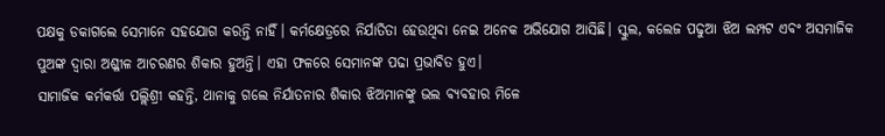ପକ୍ଷକୁ ଡକାଗଲେ ସେମାନେ ସହଯୋଗ କରନ୍ତି ନାହିଁ। କର୍ମକ୍ଷେତ୍ରରେ ନିର୍ଯାତିତା ହେଉଥିବା ନେଇ ଅନେକ ଅଭିଯୋଗ ଆସିଛି। ସ୍କୁଲ, କଲେଜ ପଢୁଆ ଝିଅ ଲମ୍ପଟ ଏବଂ ଅସମାଜିକ ପୁଅଙ୍କ ଦ୍ବାରା ଅଶ୍ଳୀଳ ଆଚରଣର ଶିକାର ହୁଅନ୍ତି। ଏହା ଫଳରେ ସେମାନଙ୍କ ପଢା ପ୍ରଭାବିତ ହୁଏ।
ସାମାଜିକ କର୍ମକର୍ତ୍ତା ପଲ୍ଲିଶ୍ରୀ କହନ୍ତି, ଥାନାକୁ ଗଲେ ନିର୍ଯାତନାର ଶିକାର ଝିଅମାନଙ୍କୁ ଭଲ ବ୍ୟବହାର ମିଳେ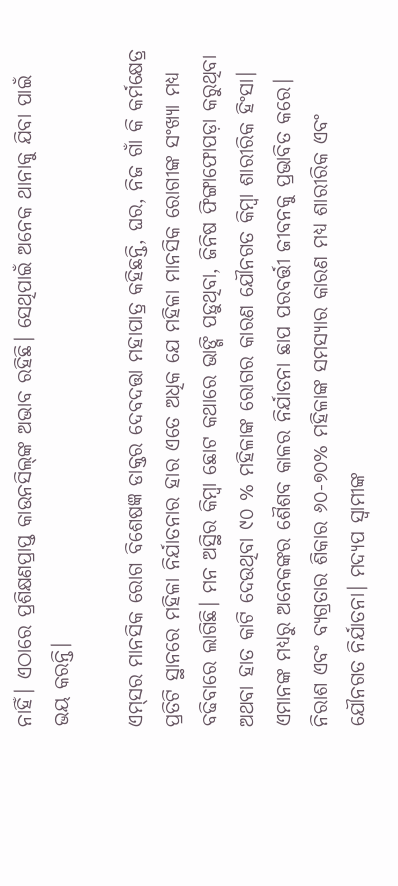ନାହିଁ। ଏଠାରେ ପ୍ରଶିକ୍ଷଣପ୍ରାପ୍ତ କାଉନସିଲ୍‌ଙ୍କ ଅଭାବ ରହିଛି। ସେଥିପାଇଁ ଅନେକ ଥାନାକୁ ଯିବା ପାଇଁ ଭୟ କରନ୍ତି।

ଏମ୍‌ସର ମାନସିକ ରୋଗ ବିଶେଷଜ୍ଞ ଡାକ୍ତର ଦେବଦତ୍ତା ମହାପାତ୍ର କହିଛନ୍ତି, ଘର, ନିଜ ଗାଁ କି କର୍ମକ୍ଷେତ୍ର ପ୍ରତିଟି ସ୍ଥାନରେ ମହିଳା ନିର୍ଯାତନାର ହାର ଏତେ ଅଧିକ ଯେ ମହିଳା ମାନସିକ ରୋଗୀଙ୍କ ସଂଖ୍ୟା ମଧ୍ୟ ବଢିବାରେ ଲାଗିଛି। ମନ ଅସ୍ଥିର କିମ୍ବା ଛୋଟ କଥାରେ ଭାଙ୍ଗି ପଡ଼ୁଥିବା, ଜିନିଷ ଫିଙ୍ଗାଫୋପଡ଼ା କରୁଥିବା ଅଥବା ହାତ କାଟି ଦେଉଥିବା ୯୦ % ମହିଳାଙ୍କ ରୋଗର କାରଣ ଯୌନଗତ କିମ୍ବା ଶାରୀରିକ ହିଂସା। ଏମାନଙ୍କ ମଧ୍ୟରୁ ଅନେକଙ୍କର ଶୈଶବ କାଳର ନିର୍ଯାତନା ଛାପ ପରବର୍ତ୍ତୀ ଜୀବନକୁ ପ୍ରଭାବିତ କରେ। ନିରାଶ ଏବଂ ବ୍ୟଗ୍ରତାର ଶିକାର ୬୦-୭୦% ମହିଳାଙ୍କ ସମସ୍ୟାର କାରଣ ମଧ୍ୟ ଶାରୀରିକ ଏବଂ ଯୌନଗତ ନିର୍ଯାତନା। ମଦ୍ୟପ ସ୍ବାମୀଙ୍କ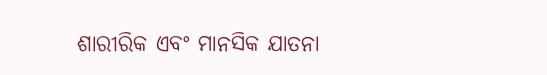ଶାରୀରିକ ଏବଂ ମାନସିକ ଯାତନା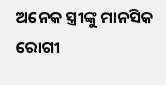ଅନେକ ସ୍ତ୍ରୀଙ୍କୁ ମାନସିକ ରୋଗୀ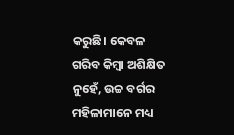କରୁଛି। କେବଳ ଗରିବ କିମ୍ବା ଅଶିକ୍ଷିତ ନୁହେଁ, ଉଚ୍ଚ ବର୍ଗର ମହିଳାମାନେ ମଧ୍ୟ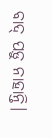ବାଦ୍‌ ପଡ଼ୁ ନାହାନ୍ତି।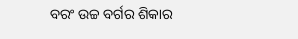ବରଂ ଉଚ୍ଚ ବର୍ଗର ଶିକାର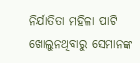ନିର୍ଯାତିତା ମହିଳା ପାଟି ଖୋଲୁନଥିବାରୁ ସେମାନଙ୍କ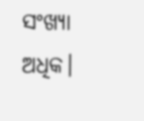ସଂଖ୍ୟା ଅଧିକ।